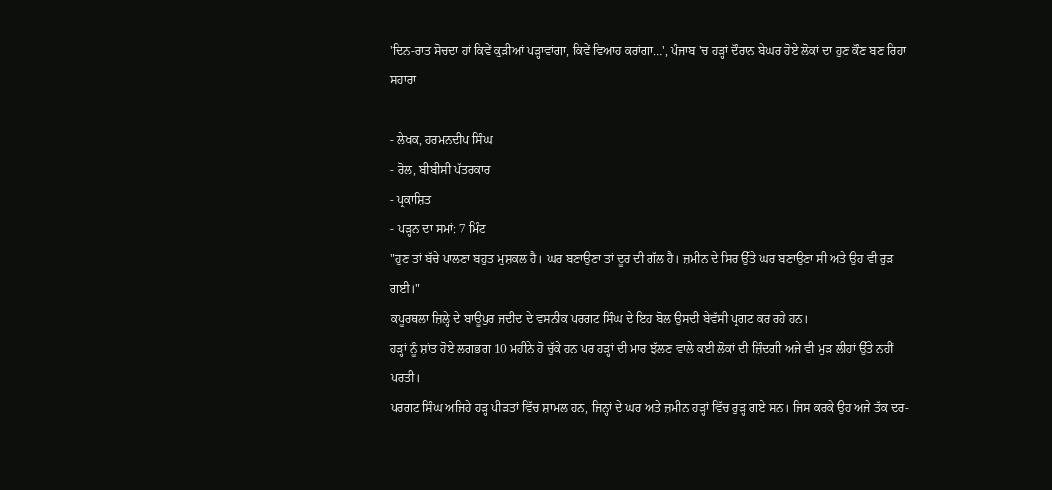'ਦਿਨ-ਰਾਤ ਸੋਚਦਾ ਹਾਂ ਕਿਵੇਂ ਕੁੜੀਆਂ ਪੜ੍ਹਾਵਾਂਗਾ, ਕਿਵੇਂ ਵਿਆਹ ਕਰਾਂਗਾ…', ਪੰਜਾਬ 'ਚ ਹੜ੍ਹਾਂ ਦੌਰਾਨ ਬੇਘਰ ਹੋਏ ਲੋਕਾਂ ਦਾ ਹੁਣ ਕੌਣ ਬਣ ਰਿਹਾ ਸਹਾਰਾ

- ਲੇਖਕ, ਹਰਮਨਦੀਪ ਸਿੰਘ
- ਰੋਲ, ਬੀਬੀਸੀ ਪੱਤਰਕਾਰ
- ਪ੍ਰਕਾਸ਼ਿਤ
- ਪੜ੍ਹਨ ਦਾ ਸਮਾਂ: 7 ਮਿੰਟ
"ਹੁਣ ਤਾਂ ਬੱਚੇ ਪਾਲਣਾ ਬਹੁਤ ਮੁਸ਼ਕਲ ਹੈ। ਘਰ ਬਣਾਉਣਾ ਤਾਂ ਦੂਰ ਦੀ ਗੱਲ ਹੈ। ਜ਼ਮੀਨ ਦੇ ਸਿਰ ਉੱਤੇ ਘਰ ਬਣਾਉਣਾ ਸੀ ਅਤੇ ਉਹ ਵੀ ਰੁੜ ਗਈ।"
ਕਪੂਰਥਲਾ ਜ਼ਿਲ੍ਹੇ ਦੇ ਬਾਊਪੁਰ ਜਦੀਦ ਦੇ ਵਸਨੀਕ ਪਰਗਟ ਸਿੰਘ ਦੇ ਇਹ ਬੋਲ ਉਸਦੀ ਬੇਵੱਸੀ ਪ੍ਰਗਟ ਕਰ ਰਹੇ ਹਨ।
ਹੜ੍ਹਾਂ ਨੂੰ ਸ਼ਾਂਤ ਹੋਏ ਲਗਭਗ 10 ਮਹੀਨੇ ਹੋ ਚੁੱਕੇ ਹਨ ਪਰ ਹੜ੍ਹਾਂ ਦੀ ਮਾਰ ਝੱਲਣ ਵਾਲੇ ਕਈ ਲੋਕਾਂ ਦੀ ਜ਼ਿੰਦਗੀ ਅਜੇ ਵੀ ਮੁੜ ਲੀਹਾਂ ਉੱਤੇ ਨਹੀਂ ਪਰਤੀ।
ਪਰਗਟ ਸਿੰਘ ਅਜਿਹੇ ਹੜ੍ਹ ਪੀੜਤਾਂ ਵਿੱਚ ਸ਼ਾਮਲ ਹਨ, ਜਿਨ੍ਹਾਂ ਦੇ ਘਰ ਅਤੇ ਜ਼ਮੀਨ ਹੜ੍ਹਾਂ ਵਿੱਚ ਰੁੜ੍ਹ ਗਏ ਸਨ। ਜਿਸ ਕਰਕੇ ਉਹ ਅਜੇ ਤੱਕ ਦਰ-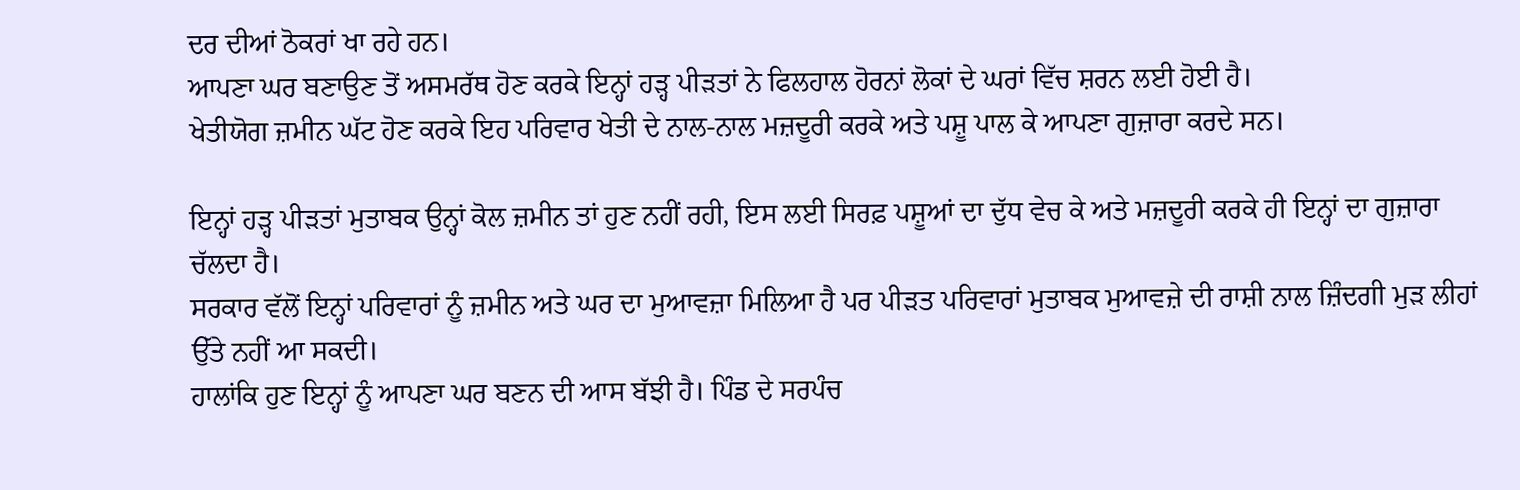ਦਰ ਦੀਆਂ ਠੋਕਰਾਂ ਖਾ ਰਹੇ ਹਨ।
ਆਪਣਾ ਘਰ ਬਣਾਉਣ ਤੋਂ ਅਸਮਰੱਥ ਹੋਣ ਕਰਕੇ ਇਨ੍ਹਾਂ ਹੜ੍ਹ ਪੀੜਤਾਂ ਨੇ ਫਿਲਹਾਲ ਹੋਰਨਾਂ ਲੋਕਾਂ ਦੇ ਘਰਾਂ ਵਿੱਚ ਸ਼ਰਨ ਲਈ ਹੋਈ ਹੈ।
ਖੇਤੀਯੋਗ ਜ਼ਮੀਨ ਘੱਟ ਹੋਣ ਕਰਕੇ ਇਹ ਪਰਿਵਾਰ ਖੇਤੀ ਦੇ ਨਾਲ-ਨਾਲ ਮਜ਼ਦੂਰੀ ਕਰਕੇ ਅਤੇ ਪਸ਼ੂ ਪਾਲ ਕੇ ਆਪਣਾ ਗੁਜ਼ਾਰਾ ਕਰਦੇ ਸਨ।

ਇਨ੍ਹਾਂ ਹੜ੍ਹ ਪੀੜਤਾਂ ਮੁਤਾਬਕ ਉਨ੍ਹਾਂ ਕੋਲ ਜ਼ਮੀਨ ਤਾਂ ਹੁਣ ਨਹੀਂ ਰਹੀ, ਇਸ ਲਈ ਸਿਰਫ਼ ਪਸ਼ੂਆਂ ਦਾ ਦੁੱਧ ਵੇਚ ਕੇ ਅਤੇ ਮਜ਼ਦੂਰੀ ਕਰਕੇ ਹੀ ਇਨ੍ਹਾਂ ਦਾ ਗੁਜ਼ਾਰਾ ਚੱਲਦਾ ਹੈ।
ਸਰਕਾਰ ਵੱਲੋਂ ਇਨ੍ਹਾਂ ਪਰਿਵਾਰਾਂ ਨੂੰ ਜ਼ਮੀਨ ਅਤੇ ਘਰ ਦਾ ਮੁਆਵਜ਼ਾ ਮਿਲਿਆ ਹੈ ਪਰ ਪੀੜਤ ਪਰਿਵਾਰਾਂ ਮੁਤਾਬਕ ਮੁਆਵਜ਼ੇ ਦੀ ਰਾਸ਼ੀ ਨਾਲ ਜ਼ਿੰਦਗੀ ਮੁੜ ਲੀਹਾਂ ਉੱਤੇ ਨਹੀਂ ਆ ਸਕਦੀ।
ਹਾਲਾਂਕਿ ਹੁਣ ਇਨ੍ਹਾਂ ਨੂੰ ਆਪਣਾ ਘਰ ਬਣਨ ਦੀ ਆਸ ਬੱਝੀ ਹੈ। ਪਿੰਡ ਦੇ ਸਰਪੰਚ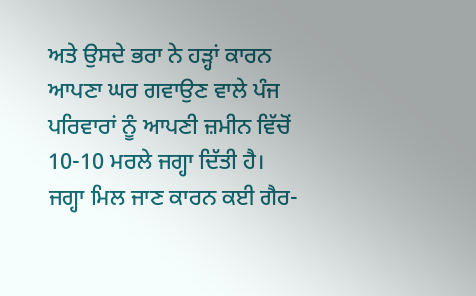ਅਤੇ ਉਸਦੇ ਭਰਾ ਨੇ ਹੜ੍ਹਾਂ ਕਾਰਨ ਆਪਣਾ ਘਰ ਗਵਾਉਣ ਵਾਲੇ ਪੰਜ ਪਰਿਵਾਰਾਂ ਨੂੰ ਆਪਣੀ ਜ਼ਮੀਨ ਵਿੱਚੋਂ 10-10 ਮਰਲੇ ਜਗ੍ਹਾ ਦਿੱਤੀ ਹੈ।
ਜਗ੍ਹਾ ਮਿਲ ਜਾਣ ਕਾਰਨ ਕਈ ਗੈਰ-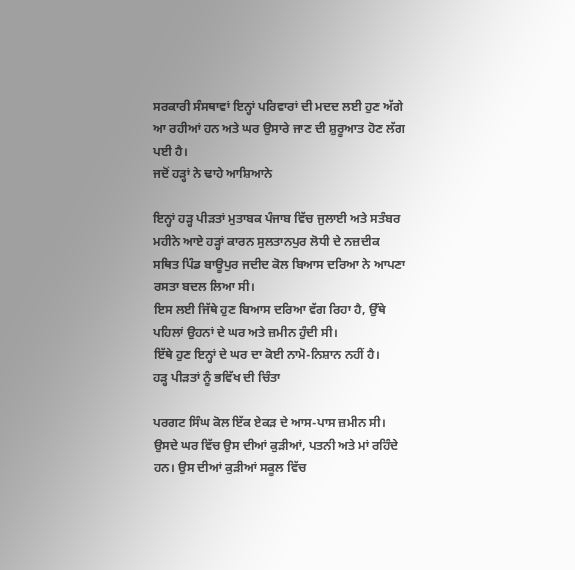ਸਰਕਾਰੀ ਸੰਸਥਾਵਾਂ ਇਨ੍ਹਾਂ ਪਰਿਵਾਰਾਂ ਦੀ ਮਦਦ ਲਈ ਹੁਣ ਅੱਗੇ ਆ ਰਹੀਆਂ ਹਨ ਅਤੇ ਘਰ ਉਸਾਰੇ ਜਾਣ ਦੀ ਸ਼ੁਰੂਆਤ ਹੋਣ ਲੱਗ ਪਈ ਹੈ।
ਜਦੋਂ ਹੜ੍ਹਾਂ ਨੇ ਢਾਹੇ ਆਸ਼ਿਆਨੇ

ਇਨ੍ਹਾਂ ਹੜ੍ਹ ਪੀੜਤਾਂ ਮੁਤਾਬਕ ਪੰਜਾਬ ਵਿੱਚ ਜੁਲਾਈ ਅਤੇ ਸਤੰਬਰ ਮਹੀਨੇ ਆਏ ਹੜ੍ਹਾਂ ਕਾਰਨ ਸੁਲਤਾਨਪੁਰ ਲੋਧੀ ਦੇ ਨਜ਼ਦੀਕ ਸਥਿਤ ਪਿੰਡ ਬਾਊਪੁਰ ਜਦੀਦ ਕੋਲ ਬਿਆਸ ਦਰਿਆ ਨੇ ਆਪਣਾ ਰਸਤਾ ਬਦਲ ਲਿਆ ਸੀ।
ਇਸ ਲਈ ਜਿੱਥੇ ਹੁਣ ਬਿਆਸ ਦਰਿਆ ਵੱਗ ਰਿਹਾ ਹੈ, ਉੱਥੇ ਪਹਿਲਾਂ ਉਹਨਾਂ ਦੇ ਘਰ ਅਤੇ ਜ਼ਮੀਨ ਹੁੰਦੀ ਸੀ।
ਇੱਥੇ ਹੁਣ ਇਨ੍ਹਾਂ ਦੇ ਘਰ ਦਾ ਕੋਈ ਨਾਮੋ-ਨਿਸ਼ਾਨ ਨਹੀਂ ਹੈ।
ਹੜ੍ਹ ਪੀੜਤਾਂ ਨੂੰ ਭਵਿੱਖ ਦੀ ਚਿੰਤਾ

ਪਰਗਟ ਸਿੰਘ ਕੋਲ ਇੱਕ ਏਕੜ ਦੇ ਆਸ-ਪਾਸ ਜ਼ਮੀਨ ਸੀ। ਉਸਦੇ ਘਰ ਵਿੱਚ ਉਸ ਦੀਆਂ ਕੁੜੀਆਂ, ਪਤਨੀ ਅਤੇ ਮਾਂ ਰਹਿੰਦੇ ਹਨ। ਉਸ ਦੀਆਂ ਕੁੜੀਆਂ ਸਕੂਲ ਵਿੱਚ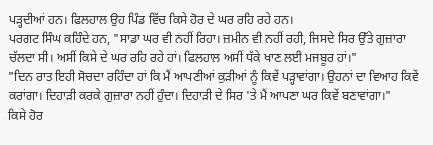ਪੜ੍ਹਦੀਆਂ ਹਨ। ਫਿਲਹਾਲ ਉਹ ਪਿੰਡ ਵਿੱਚ ਕਿਸੇ ਹੋਰ ਦੇ ਘਰ ਰਹਿ ਰਹੇ ਹਨ।
ਪਰਗਟ ਸਿੰਘ ਕਹਿੰਦੇ ਹਨ, "ਸਾਡਾ ਘਰ ਵੀ ਨਹੀਂ ਰਿਹਾ। ਜ਼ਮੀਨ ਵੀ ਨਹੀਂ ਰਹੀ, ਜਿਸਦੇ ਸਿਰ ਉੱਤੇ ਗੁਜ਼ਾਰਾ ਚੱਲਦਾ ਸੀ। ਅਸੀਂ ਕਿਸੇ ਦੇ ਘਰ ਰਹਿ ਰਹੇ ਹਾਂ। ਫਿਲਹਾਲ ਅਸੀਂ ਧੱਕੇ ਖਾਣ ਲਈ ਮਜਬੂਰ ਹਾਂ।"
"ਦਿਨ ਰਾਤ ਇਹੀ ਸੋਚਦਾ ਰਹਿੰਦਾ ਹਾਂ ਕਿ ਮੈਂ ਆਪਣੀਆਂ ਕੁੜੀਆਂ ਨੂੰ ਕਿਵੇਂ ਪੜ੍ਹਾਵਾਂਗਾ। ਉਹਨਾਂ ਦਾ ਵਿਆਹ ਕਿਵੇਂ ਕਰਾਂਗਾ। ਦਿਹਾੜੀ ਕਰਕੇ ਗੁਜ਼ਾਰਾ ਨਹੀਂ ਹੁੰਦਾ। ਦਿਹਾੜੀ ਦੇ ਸਿਰ 'ਤੇ ਮੈਂ ਆਪਣਾ ਘਰ ਕਿਵੇਂ ਬਣਾਵਾਂਗਾ।"
ਕਿਸੇ ਹੋਰ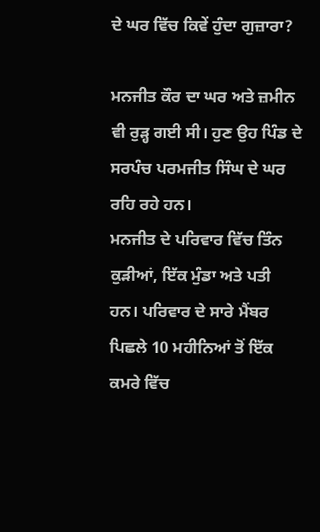ਦੇ ਘਰ ਵਿੱਚ ਕਿਵੇਂ ਹੁੰਦਾ ਗੁਜ਼ਾਰਾ?

ਮਨਜੀਤ ਕੌਰ ਦਾ ਘਰ ਅਤੇ ਜ਼ਮੀਨ ਵੀ ਰੁੜ੍ਹ ਗਈ ਸੀ। ਹੁਣ ਉਹ ਪਿੰਡ ਦੇ ਸਰਪੰਚ ਪਰਮਜੀਤ ਸਿੰਘ ਦੇ ਘਰ ਰਹਿ ਰਹੇ ਹਨ।
ਮਨਜੀਤ ਦੇ ਪਰਿਵਾਰ ਵਿੱਚ ਤਿੰਨ ਕੁੜੀਆਂ, ਇੱਕ ਮੁੰਡਾ ਅਤੇ ਪਤੀ ਹਨ। ਪਰਿਵਾਰ ਦੇ ਸਾਰੇ ਮੈਂਬਰ ਪਿਛਲੇ 10 ਮਹੀਨਿਆਂ ਤੋਂ ਇੱਕ ਕਮਰੇ ਵਿੱਚ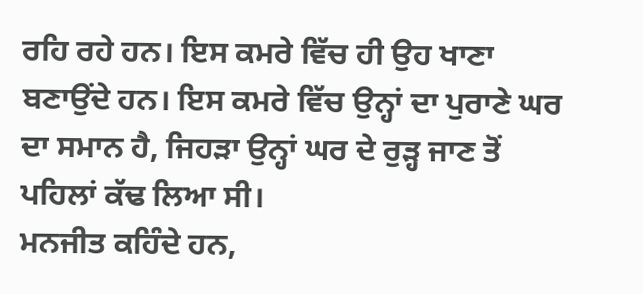ਰਹਿ ਰਹੇ ਹਨ। ਇਸ ਕਮਰੇ ਵਿੱਚ ਹੀ ਉਹ ਖਾਣਾ ਬਣਾਉਂਦੇ ਹਨ। ਇਸ ਕਮਰੇ ਵਿੱਚ ਉਨ੍ਹਾਂ ਦਾ ਪੁਰਾਣੇ ਘਰ ਦਾ ਸਮਾਨ ਹੈ, ਜਿਹੜਾ ਉਨ੍ਹਾਂ ਘਰ ਦੇ ਰੁੜ੍ਹ ਜਾਣ ਤੋਂ ਪਹਿਲਾਂ ਕੱਢ ਲਿਆ ਸੀ।
ਮਨਜੀਤ ਕਹਿੰਦੇ ਹਨ,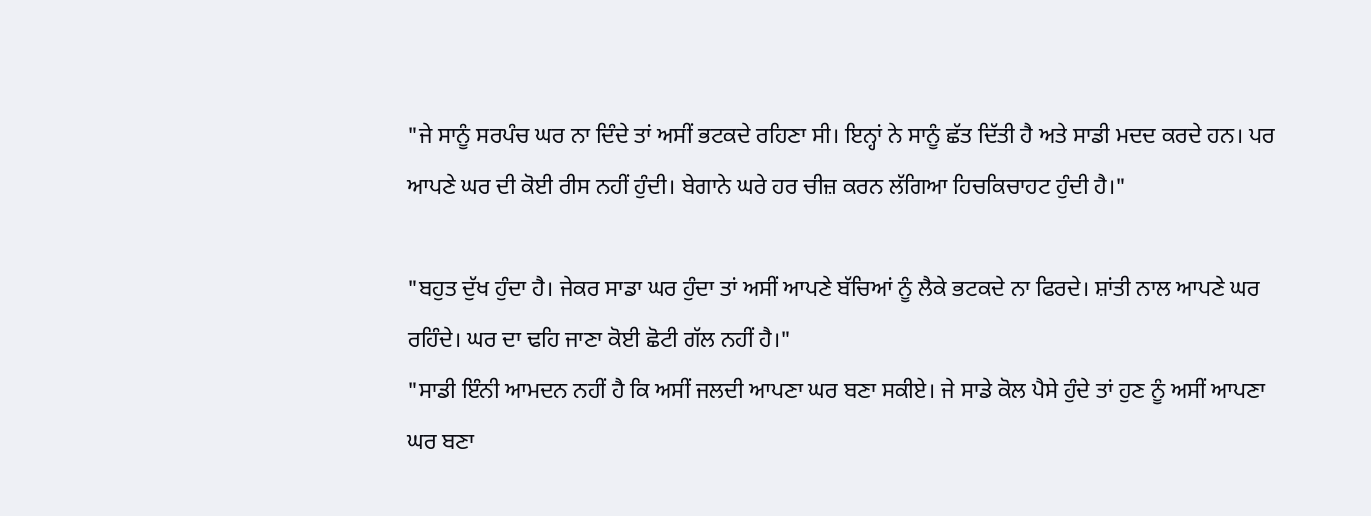"ਜੇ ਸਾਨੂੰ ਸਰਪੰਚ ਘਰ ਨਾ ਦਿੰਦੇ ਤਾਂ ਅਸੀਂ ਭਟਕਦੇ ਰਹਿਣਾ ਸੀ। ਇਨ੍ਹਾਂ ਨੇ ਸਾਨੂੰ ਛੱਤ ਦਿੱਤੀ ਹੈ ਅਤੇ ਸਾਡੀ ਮਦਦ ਕਰਦੇ ਹਨ। ਪਰ ਆਪਣੇ ਘਰ ਦੀ ਕੋਈ ਰੀਸ ਨਹੀਂ ਹੁੰਦੀ। ਬੇਗਾਨੇ ਘਰੇ ਹਰ ਚੀਜ਼ ਕਰਨ ਲੱਗਿਆ ਹਿਚਕਿਚਾਹਟ ਹੁੰਦੀ ਹੈ।"

"ਬਹੁਤ ਦੁੱਖ ਹੁੰਦਾ ਹੈ। ਜੇਕਰ ਸਾਡਾ ਘਰ ਹੁੰਦਾ ਤਾਂ ਅਸੀਂ ਆਪਣੇ ਬੱਚਿਆਂ ਨੂੰ ਲੈਕੇ ਭਟਕਦੇ ਨਾ ਫਿਰਦੇ। ਸ਼ਾਂਤੀ ਨਾਲ ਆਪਣੇ ਘਰ ਰਹਿੰਦੇ। ਘਰ ਦਾ ਢਹਿ ਜਾਣਾ ਕੋਈ ਛੋਟੀ ਗੱਲ ਨਹੀਂ ਹੈ।"
"ਸਾਡੀ ਇੰਨੀ ਆਮਦਨ ਨਹੀਂ ਹੈ ਕਿ ਅਸੀਂ ਜਲਦੀ ਆਪਣਾ ਘਰ ਬਣਾ ਸਕੀਏ। ਜੇ ਸਾਡੇ ਕੋਲ ਪੈਸੇ ਹੁੰਦੇ ਤਾਂ ਹੁਣ ਨੂੰ ਅਸੀਂ ਆਪਣਾ ਘਰ ਬਣਾ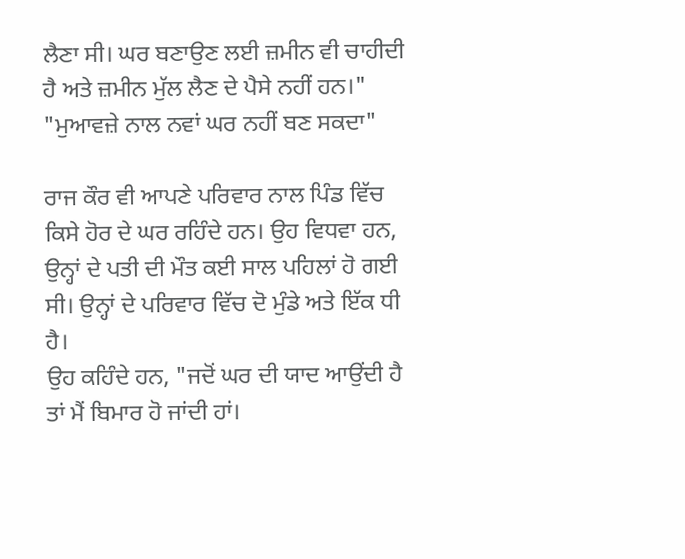ਲੈਣਾ ਸੀ। ਘਰ ਬਣਾਉਣ ਲਈ ਜ਼ਮੀਨ ਵੀ ਚਾਹੀਦੀ ਹੈ ਅਤੇ ਜ਼ਮੀਨ ਮੁੱਲ ਲੈਣ ਦੇ ਪੈਸੇ ਨਹੀਂ ਹਨ।"
"ਮੁਆਵਜ਼ੇ ਨਾਲ ਨਵਾਂ ਘਰ ਨਹੀਂ ਬਣ ਸਕਦਾ"

ਰਾਜ ਕੌਰ ਵੀ ਆਪਣੇ ਪਰਿਵਾਰ ਨਾਲ ਪਿੰਡ ਵਿੱਚ ਕਿਸੇ ਹੋਰ ਦੇ ਘਰ ਰਹਿੰਦੇ ਹਨ। ਉਹ ਵਿਧਵਾ ਹਨ, ਉਨ੍ਹਾਂ ਦੇ ਪਤੀ ਦੀ ਮੌਤ ਕਈ ਸਾਲ ਪਹਿਲਾਂ ਹੋ ਗਈ ਸੀ। ਉਨ੍ਹਾਂ ਦੇ ਪਰਿਵਾਰ ਵਿੱਚ ਦੋ ਮੁੰਡੇ ਅਤੇ ਇੱਕ ਧੀ ਹੈ।
ਉਹ ਕਹਿੰਦੇ ਹਨ, "ਜਦੋਂ ਘਰ ਦੀ ਯਾਦ ਆਉਂਦੀ ਹੈ ਤਾਂ ਮੈਂ ਬਿਮਾਰ ਹੋ ਜਾਂਦੀ ਹਾਂ।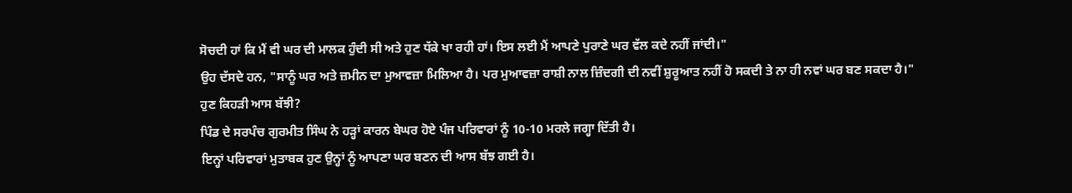ਸੋਚਦੀ ਹਾਂ ਕਿ ਮੈਂ ਵੀ ਘਰ ਦੀ ਮਾਲਕ ਹੁੰਦੀ ਸੀ ਅਤੇ ਹੁਣ ਧੱਕੇ ਖਾ ਰਹੀ ਹਾਂ। ਇਸ ਲਈ ਮੈਂ ਆਪਣੇ ਪੁਰਾਣੇ ਘਰ ਵੱਲ ਕਦੇ ਨਹੀਂ ਜਾਂਦੀ।"
ਉਹ ਦੱਸਦੇ ਹਨ, "ਸਾਨੂੰ ਘਰ ਅਤੇ ਜ਼ਮੀਨ ਦਾ ਮੁਆਵਜ਼ਾ ਮਿਲਿਆ ਹੈ। ਪਰ ਮੁਆਵਜ਼ਾ ਰਾਸ਼ੀ ਨਾਲ ਜ਼ਿੰਦਗੀ ਦੀ ਨਵੀਂ ਸ਼ੁਰੂਆਤ ਨਹੀਂ ਹੋ ਸਕਦੀ ਤੇ ਨਾ ਹੀ ਨਵਾਂ ਘਰ ਬਣ ਸਕਦਾ ਹੈ।"
ਹੁਣ ਕਿਹੜੀ ਆਸ ਬੱਝੀ?
ਪਿੰਡ ਦੇ ਸਰਪੰਚ ਗੁਰਮੀਤ ਸਿੰਘ ਨੇ ਹੜ੍ਹਾਂ ਕਾਰਨ ਬੇਘਰ ਹੋਏ ਪੰਜ ਪਰਿਵਾਰਾਂ ਨੂੰ 10-10 ਮਰਲੇ ਜਗ੍ਹਾ ਦਿੱਤੀ ਹੈ।
ਇਨ੍ਹਾਂ ਪਰਿਵਾਰਾਂ ਮੁਤਾਬਕ ਹੁਣ ਉਨ੍ਹਾਂ ਨੂੰ ਆਪਣਾ ਘਰ ਬਣਨ ਦੀ ਆਸ ਬੱਝ ਗਈ ਹੈ।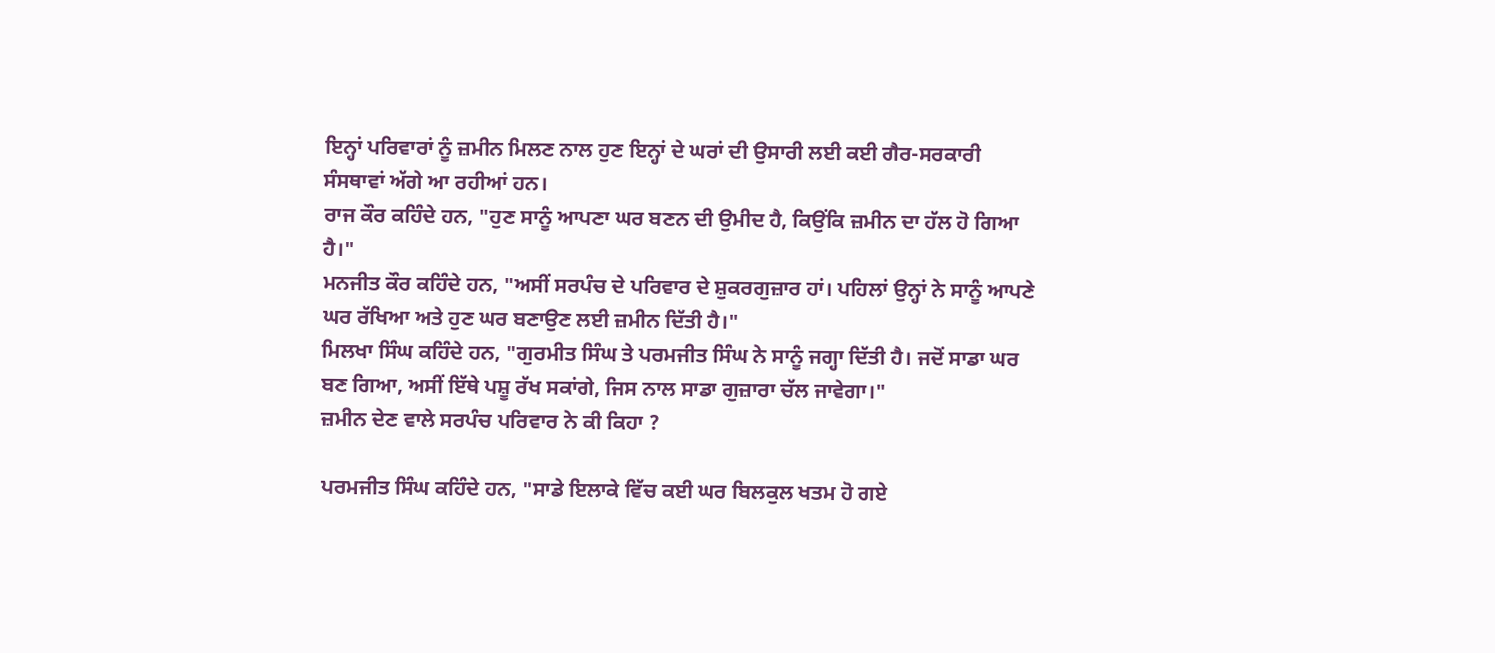ਇਨ੍ਹਾਂ ਪਰਿਵਾਰਾਂ ਨੂੰ ਜ਼ਮੀਨ ਮਿਲਣ ਨਾਲ ਹੁਣ ਇਨ੍ਹਾਂ ਦੇ ਘਰਾਂ ਦੀ ਉਸਾਰੀ ਲਈ ਕਈ ਗੈਰ-ਸਰਕਾਰੀ ਸੰਸਥਾਵਾਂ ਅੱਗੇ ਆ ਰਹੀਆਂ ਹਨ।
ਰਾਜ ਕੌਰ ਕਹਿੰਦੇ ਹਨ, "ਹੁਣ ਸਾਨੂੰ ਆਪਣਾ ਘਰ ਬਣਨ ਦੀ ਉਮੀਦ ਹੈ, ਕਿਉਂਕਿ ਜ਼ਮੀਨ ਦਾ ਹੱਲ ਹੋ ਗਿਆ ਹੈ।"
ਮਨਜੀਤ ਕੌਰ ਕਹਿੰਦੇ ਹਨ, "ਅਸੀਂ ਸਰਪੰਚ ਦੇ ਪਰਿਵਾਰ ਦੇ ਸ਼ੁਕਰਗੁਜ਼ਾਰ ਹਾਂ। ਪਹਿਲਾਂ ਉਨ੍ਹਾਂ ਨੇ ਸਾਨੂੰ ਆਪਣੇ ਘਰ ਰੱਖਿਆ ਅਤੇ ਹੁਣ ਘਰ ਬਣਾਉਣ ਲਈ ਜ਼ਮੀਨ ਦਿੱਤੀ ਹੈ।"
ਮਿਲਖਾ ਸਿੰਘ ਕਹਿੰਦੇ ਹਨ, "ਗੁਰਮੀਤ ਸਿੰਘ ਤੇ ਪਰਮਜੀਤ ਸਿੰਘ ਨੇ ਸਾਨੂੰ ਜਗ੍ਹਾ ਦਿੱਤੀ ਹੈ। ਜਦੋਂ ਸਾਡਾ ਘਰ ਬਣ ਗਿਆ, ਅਸੀਂ ਇੱਥੇ ਪਸ਼ੂ ਰੱਖ ਸਕਾਂਗੇ, ਜਿਸ ਨਾਲ ਸਾਡਾ ਗੁਜ਼ਾਰਾ ਚੱਲ ਜਾਵੇਗਾ।"
ਜ਼ਮੀਨ ਦੇਣ ਵਾਲੇ ਸਰਪੰਚ ਪਰਿਵਾਰ ਨੇ ਕੀ ਕਿਹਾ ?

ਪਰਮਜੀਤ ਸਿੰਘ ਕਹਿੰਦੇ ਹਨ, "ਸਾਡੇ ਇਲਾਕੇ ਵਿੱਚ ਕਈ ਘਰ ਬਿਲਕੁਲ ਖਤਮ ਹੋ ਗਏ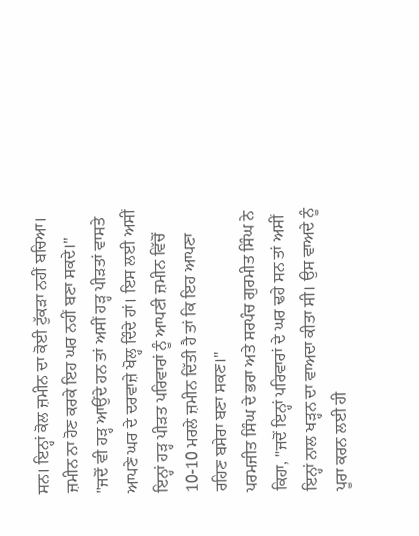ਸਨ। ਇਨ੍ਹਾਂ ਕੋਲ ਜ਼ਮੀਨ ਦਾ ਕੋਈ ਟੁੱਕੜਾ ਨਹੀਂ ਬਚਿਆ। ਜ਼ਮੀਨ ਨਾ ਹੋਣ ਕਰਕੇ ਇਹ ਘਰ ਨਹੀਂ ਬਣਾ ਸਕਦੇ।"
"ਜਦੋਂ ਵੀ ਹੜ੍ਹ ਆਉਂਦੇ ਹਨ ਤਾਂ ਅਸੀਂ ਹੜ੍ਹ ਪੀੜਤਾਂ ਵਾਸਤੇ ਆਪਣੇ ਘਰ ਦੇ ਦਰਵਾਜ਼ੇ ਖੋਲ੍ਹ ਦਿੰਦੇ ਹਾਂ। ਇਸ ਲਈ ਅਸੀਂ ਇਨ੍ਹਾਂ ਹੜ੍ਹ ਪੀੜਤ ਪਰਿਵਾਰਾਂ ਨੂੰ ਆਪਣੀ ਜ਼ਮੀਨ ਵਿੱਚੋਂ 10-10 ਮਰਲੇ ਜ਼ਮੀਨ ਦਿੱਤੀ ਹੈ ਤਾਂ ਕਿ ਇਹ ਆਪਣਾ ਰਹਿਣ ਬਸੇਰਾ ਬਣਾ ਸਕਣ।"
ਪਰਮਜੀਤ ਸਿੰਘ ਦੇ ਭਰਾ ਅਤੇ ਸਰਪੰਚ ਗੁਰਮੀਤ ਸਿੰਘ ਨੇ ਕਿਹਾ, "ਜਦੋਂ ਇਨ੍ਹਾਂ ਪਰਿਵਾਰਾਂ ਦੇ ਘਰ ਢਹੇ ਸਨ ਤਾਂ ਅਸੀਂ ਇਨ੍ਹਾਂ ਨਾਲ ਖੜ੍ਹਨ ਦਾ ਵਾਅਦਾ ਕੀਤਾ ਸੀ। ਉਸ ਵਾਅਦੇ ਨੂੰ ਪੂਰਾ ਕਰਨ ਲਈ ਹੀ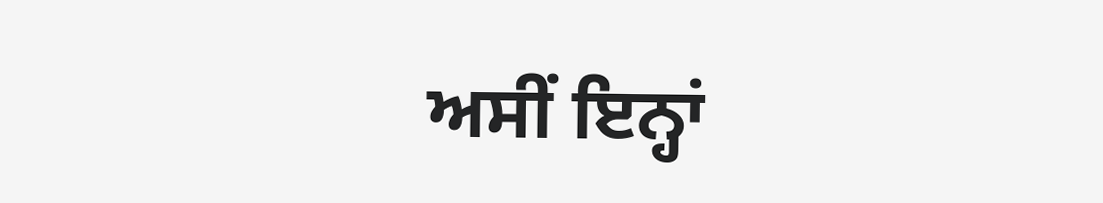ਅਸੀਂ ਇਨ੍ਹਾਂ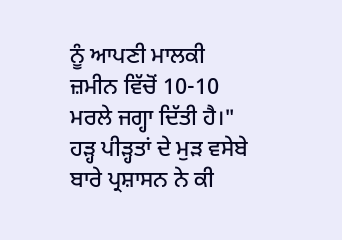ਨੂੰ ਆਪਣੀ ਮਾਲਕੀ ਜ਼ਮੀਨ ਵਿੱਚੋਂ 10-10 ਮਰਲੇ ਜਗ੍ਹਾ ਦਿੱਤੀ ਹੈ।"
ਹੜ੍ਹ ਪੀੜ੍ਹਤਾਂ ਦੇ ਮੁੜ ਵਸੇਬੇ ਬਾਰੇ ਪ੍ਰਸ਼ਾਸਨ ਨੇ ਕੀ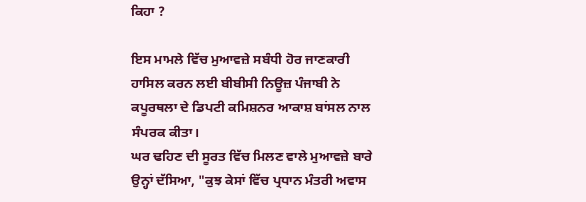ਕਿਹਾ ?

ਇਸ ਮਾਮਲੇ ਵਿੱਚ ਮੁਆਵਜ਼ੇ ਸਬੰਧੀ ਹੋਰ ਜਾਣਕਾਰੀ ਹਾਸਿਲ ਕਰਨ ਲਈ ਬੀਬੀਸੀ ਨਿਊਜ਼ ਪੰਜਾਬੀ ਨੇ ਕਪੂਰਥਲਾ ਦੇ ਡਿਪਟੀ ਕਮਿਸ਼ਨਰ ਆਕਾਸ਼ ਬਾਂਸਲ ਨਾਲ ਸੰਪਰਕ ਕੀਤਾ।
ਘਰ ਢਹਿਣ ਦੀ ਸੂਰਤ ਵਿੱਚ ਮਿਲਣ ਵਾਲੇ ਮੁਆਵਜ਼ੇ ਬਾਰੇ ਉਨ੍ਹਾਂ ਦੱਸਿਆ, "ਕੁਝ ਕੇਸਾਂ ਵਿੱਚ ਪ੍ਰਧਾਨ ਮੰਤਰੀ ਅਵਾਸ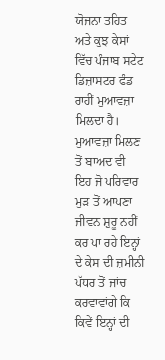ਯੋਜਨਾ ਤਹਿਤ ਅਤੇ ਕੁਝ ਕੇਸਾਂ ਵਿੱਚ ਪੰਜਾਬ ਸਟੇਟ ਡਿਜ਼ਾਸਟਰ ਫੰਡ ਰਾਹੀਂ ਮੁਆਵਜ਼ਾ ਮਿਲਦਾ ਹੈ। ਮੁਆਵਜ਼ਾ ਮਿਲਣ ਤੋਂ ਬਾਅਦ ਵੀ ਇਹ ਜੋ ਪਰਿਵਾਰ ਮੁੜ ਤੋਂ ਆਪਣਾ ਜੀਵਨ ਸ਼ੁਰੂ ਨਹੀਂ ਕਰ ਪਾ ਰਹੇ ਇਨ੍ਹਾਂ ਦੇ ਕੇਸ ਦੀ ਜ਼ਮੀਨੀ ਪੱਧਰ ਤੋਂ ਜਾਂਚ ਕਰਵਾਵਾਂਗੇ ਕਿ ਕਿਵੇਂ ਇਨ੍ਹਾਂ ਦੀ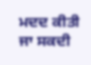ਮਦਦ ਕੀਤੀ ਜਾ ਸਕਦੀ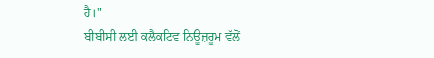ਹੈ।"
ਬੀਬੀਸੀ ਲਈ ਕਲੈਕਟਿਵ ਨਿਊਜ਼ਰੂਮ ਵੱਲੋਂ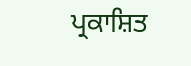ਪ੍ਰਕਾਸ਼ਿਤ